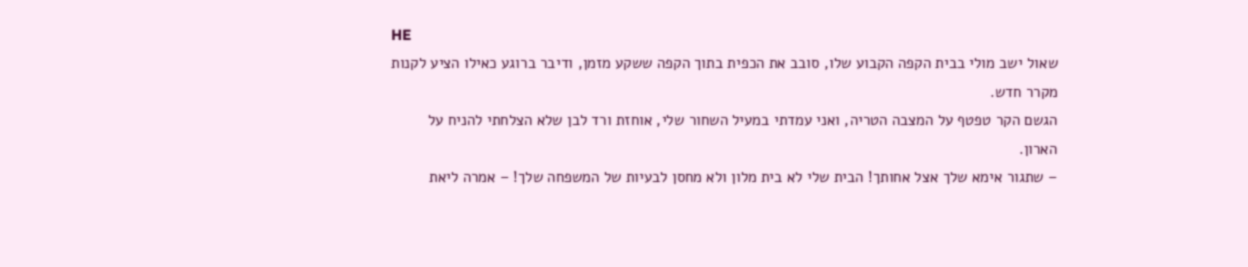HE
שאול ישב מולי בבית הקפה הקבוע שלו, סובב את הכפית בתוך הקפה ששקע מזמן, ודיבר ברוגע כאילו הציע לקנות מקרר חדש.
הגשם הקר טפטף על המצבה הטריה, ואני עמדתי במעיל השחור שלי, אוחזת ורד לבן שלא הצלחתי להניח על הארון.
– שתגור אימא שלך אצל אחותך! הבית שלי לא בית מלון ולא מחסן לבעיות של המשפחה שלך! – אמרה ליאת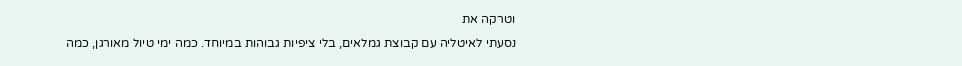וטרקה את
נסעתי לאיטליה עם קבוצת גמלאים, בלי ציפיות גבוהות במיוחד. כמה ימי טיול מאורגן, כמה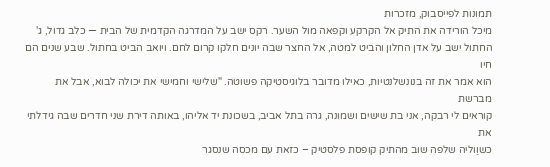תמונות לפייסבוק, מזכרות
מיכל הורידה את התיק אל הקרקע וקפאה מול השער. רקס ישב על המדרגה הקדמית של הבית — כלב גדול, ג'
החתול ישב על אדן החלון והביט למטה, אל החצר שבה יונים חלקו קרום לחם. ויואב הביט בחתול. שבע שנים הם חיו
הוא אמר את זה בנונשלנטיות, כאילו מדובר בלוגיסטיקה פשוטה. "שלישי וחמישי את יכולה לבוא, אבל את מברשת
קוראים לי רבקה, אני בת שישים ושמונה, גרה בתל אביב, בשכונת יד אליהו, באותה דירת שני חדרים שבה גידלתי את
כשוַוליה שלפה שוב מהתיק קופסת פלסטיק – כזאת עם מכסה שנסגר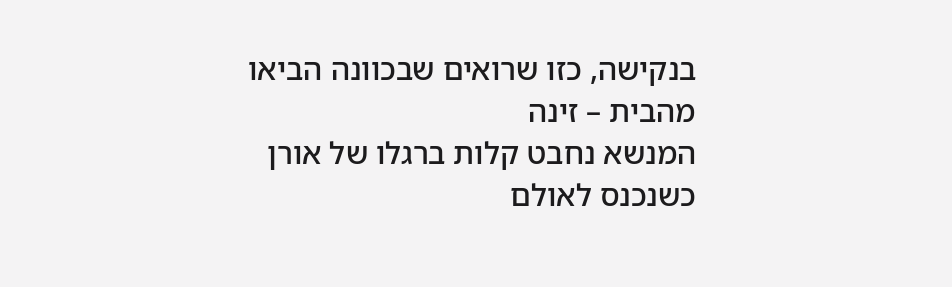בנקישה, כזו שרואים שבכוונה הביאו מהבית – זינה
המנשא נחבט קלות ברגלו של אורן כשנכנס לאולם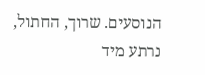הנוסעים. שרוך, החתול, נרתע מיד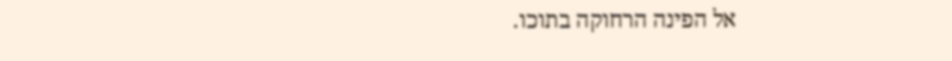אל הפינה הרחוקה בתוכו.